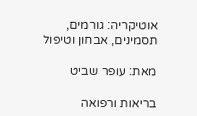אוטיקריה: גורמים, תסמינים, אבחון וטיפול

מאת: עופר שביט

בריאות ורפואה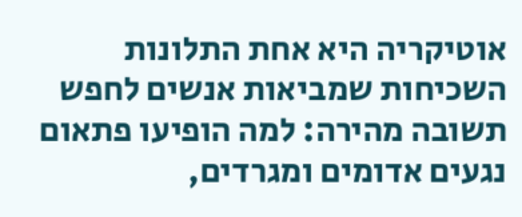אוטיקריה היא אחת התלונות השכיחות שמביאות אנשים לחפש תשובה מהירה: למה הופיעו פתאום נגעים אדומים ומגרדים,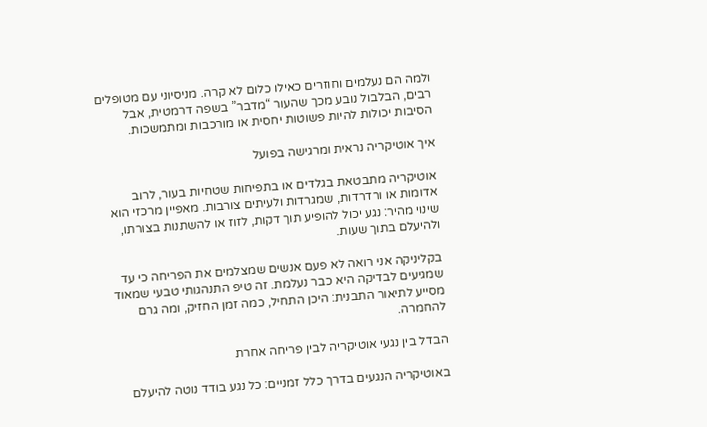ולמה הם נעלמים וחוזרים כאילו כלום לא קרה. מניסיוני עם מטופלים רבים, הבלבול נובע מכך שהעור “מדבר” בשפה דרמטית, אבל הסיבות יכולות להיות פשוטות יחסית או מורכבות ומתמשכות.

איך אוטיקריה נראית ומרגישה בפועל

אוטיקריה מתבטאת בגלדים או בתפיחות שטחיות בעור, לרוב אדומות או ורדרדות, שמגרדות ולעיתים צורבות. מאפיין מרכזי הוא שינוי מהיר: נגע יכול להופיע תוך דקות, לזוז או להשתנות בצורתו, ולהיעלם בתוך שעות.

בקליניקה אני רואה לא פעם אנשים שמצלמים את הפריחה כי עד שמגיעים לבדיקה היא כבר נעלמת. זה טיפ התנהגותי טבעי שמאוד מסייע לתיאור התבנית: היכן התחיל, כמה זמן החזיק, ומה גרם להחמרה.

הבדל בין נגעי אוטיקריה לבין פריחה אחרת

באוטיקריה הנגעים בדרך כלל זמניים: כל נגע בודד נוטה להיעלם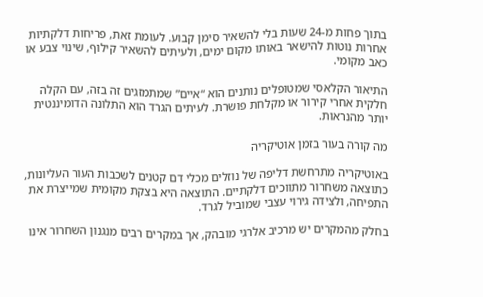בתוך פחות מ-24 שעות בלי להשאיר סימן קבוע. לעומת זאת, פריחות דלקתיות אחרות נוטות להישאר באותו מקום ימים, ולעיתים להשאיר קילוף, שינוי צבע או כאב מקומי.

התיאור הקלאסי שמטופלים נותנים הוא “איים” שמתמזגים זה בזה, עם הקלה חלקית אחרי קירור או מקלחת פושרת. לעיתים הגרד הוא התלונה הדומיננטית יותר מהנראות.

מה קורה בעור בזמן אוטיקריה

באוטיקריה מתרחשת דליפה של נוזלים מכלי דם קטנים לשכבות העור העליונות, כתוצאה משחרור מתווכים דלקתיים. התוצאה היא בצקת מקומית שמייצרת את התפיחה, ולצידה גירוי עצבי שמוביל לגרד.

בחלק מהמקרים יש מרכיב אלרגי מובהק, אך במקרים רבים מנגנון השחרור אינו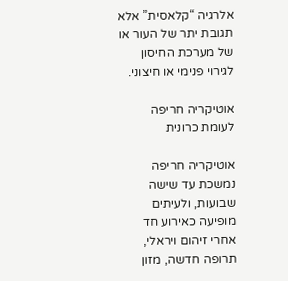אלרגיה “קלאסית” אלא תגובת יתר של העור או של מערכת החיסון לגירוי פנימי או חיצוני.

אוטיקריה חריפה לעומת כרונית

אוטיקריה חריפה נמשכת עד שישה שבועות, ולעיתים מופיעה כאירוע חד אחרי זיהום ויראלי, תרופה חדשה, מזון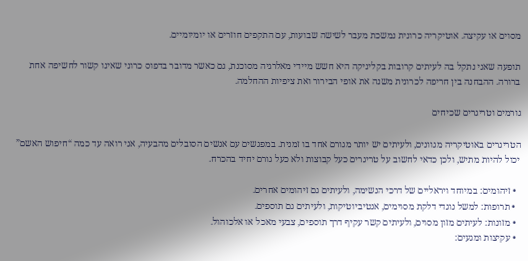מסוים או עקיצה. אוטיקריה כרונית נמשכת מעבר לשישה שבועות, עם התקפים חוזרים או יומיומיים.

תופעה שאני נתקל בה לעיתים קרובות בקליניקה היא חשש מיידי מאלרגיה מסוכנת, גם כאשר מדובר בדפוס כרוני שאינו קשור לחשיפה אחת ברורה. ההבחנה בין חריפה לכרונית משנה את אופי הבירור ואת ציפיות ההחלמה.

גורמים וטריגרים שכיחים

הטריגרים באוטיקריה מגוונים, ולעיתים יש יותר מגורם אחד בו זמנית. במפגשים עם אנשים הסובלים מהבעיה, אני רואה עד כמה “חיפוש האשם” יכול להיות מתיש, ולכן כדאי לחשוב על טריגרים כעל קבוצות ולא כעל גורם יחיד בהכרח.

  • זיהומים: במיוחד ויראליים של דרכי הנשימה, ולעיתים גם זיהומים אחרים.
  • תרופות: למשל נוגדי דלקת מסוימים, אנטיביוטיקות, ולעיתים גם תוספים.
  • מזונות: לעיתים מזון מסוים, ולעיתים קשר עקיף דרך תוספים, צבעי מאכל או אלכוהול.
  • עקיצות ומגעים: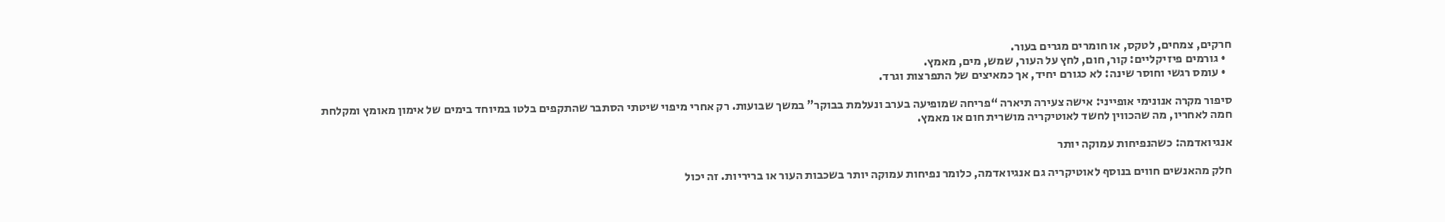חרקים, צמחים, לטקס, או חומרים מגרים בעור.
  • גורמים פיזיקליים: קור, חום, לחץ על העור, שמש, מים, מאמץ.
  • עומס רגשי וחוסר שינה: לא כגורם יחיד, אך כמאיצים של התפרצות וגרד.

סיפור מקרה אנונימי אופייני: אישה צעירה תיארה “פריחה שמופיעה בערב ונעלמת בבוקר” במשך שבועות. רק אחרי מיפוי שיטתי הסתבר שהתקפים בלטו במיוחד בימים של אימון מאומץ ומקלחת חמה לאחריו, מה שהכווין לחשד לאוטיקריה מושרית חום או מאמץ.

אנגיואדמה: כשהנפיחות עמוקה יותר

חלק מהאנשים חווים בנוסף לאוטיקריה גם אנגיואדמה, כלומר נפיחות עמוקה יותר בשכבות העור או בריריות. זה יכול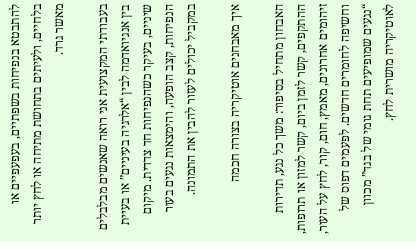להתבטא בנפיחות בשפתיים, בעפעפיים או בלחיים, ולעיתים בתחושת מתיחה או לחץ יותר מאשר גרד.

בעבודתי המקצועית אני רואה שאנשים מבלבלים בין אנגיואדמה לבין “אלרגיה בעיניים” או בעיית שיניים, בעיקר כשהנפיחות חד צדדית. מיקום הנפיחות, קצב הופעה, והימצאות נגעים בעור במקביל יכולים לעזור להבין את התמונה.

איך מאבחנים אוטיקריה בצורה חכמה

האבחון מתחיל בסיפור: משך כל נגע, תדירות ההתקפים, קשר לזמן ביום, קשר למזון או תרופות, זיהומים אחרונים, מאמץ, חום, קור, לחץ על העור, וחשיפה לחומרים חדשים. לפעמים דפוס של “נגעים שמופיעים תחת גומי של בגד” מכוון לאוטיקריה מושרית לחץ.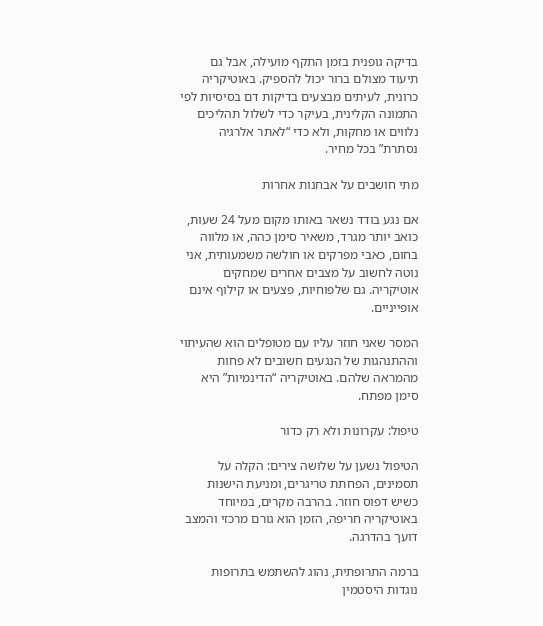בדיקה גופנית בזמן התקף מועילה, אבל גם תיעוד מצולם ברור יכול להספיק. באוטיקריה כרונית, לעיתים מבצעים בדיקות דם בסיסיות לפי התמונה הקלינית, בעיקר כדי לשלול תהליכים נלווים או מחקות, ולא כדי “לאתר אלרגיה נסתרת” בכל מחיר.

מתי חושבים על אבחנות אחרות

אם נגע בודד נשאר באותו מקום מעל 24 שעות, כואב יותר מגרד, משאיר סימן כהה, או מלווה בחום, כאבי מפרקים או חולשה משמעותית, אני נוטה לחשוב על מצבים אחרים שמחקים אוטיקריה. גם שלפוחיות, פצעים או קילוף אינם אופייניים.

המסר שאני חוזר עליו עם מטופלים הוא שהעיתוי וההתנהגות של הנגעים חשובים לא פחות מהמראה שלהם. באוטיקריה “הדינמיות” היא סימן מפתח.

טיפול: עקרונות ולא רק כדור

הטיפול נשען על שלושה צירים: הקלה על תסמינים, הפחתת טריגרים, ומניעת הישנות כשיש דפוס חוזר. בהרבה מקרים, במיוחד באוטיקריה חריפה, הזמן הוא גורם מרכזי והמצב דועך בהדרגה.

ברמה התרופתית, נהוג להשתמש בתרופות נוגדות היסטמין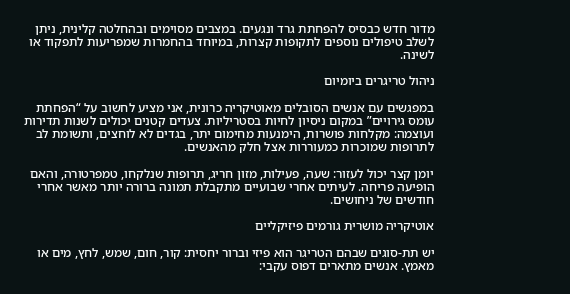מדור חדש כבסיס להפחתת גרד ונגעים. במצבים מסוימים ובהחלטה קלינית, ניתן לשלב טיפולים נוספים לתקופות קצרות, במיוחד בהחמרות שמפריעות לתפקוד או לשינה.

ניהול טריגרים ביומיום

במפגשים עם אנשים הסובלים מאוטיקריה כרונית, אני מציע לחשוב על “הפחתת עומס גירויים” במקום ניסיון לחיות בסטריליות. צעדים קטנים יכולים לשנות תדירות ועוצמה: מקלחות פושרות, הימנעות מחימום יתר, בגדים לא לוחצים, ותשומת לב לתרופות שמוכרות כמעוררות אצל חלק מהאנשים.

יומן קצר יכול לעזור: שעה, פעילות, מזון חריג, תרופות שנלקחו, טמפרטורה, והאם הופיעה פריחה. לעיתים אחרי שבועיים מתקבלת תמונה ברורה יותר מאשר אחרי חודשים של ניחושים.

אוטיקריה מושרית גורמים פיזיקליים

יש תת-סוגים שבהם הטריגר הוא פיזי וברור יחסית: קור, חום, שמש, לחץ, מים או מאמץ. אנשים מתארים דפוס עקבי: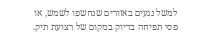למשל נגעים באזורים שנחשפו לשמש, או פסי תפיחה בדיוק במקום של רצועת תיק.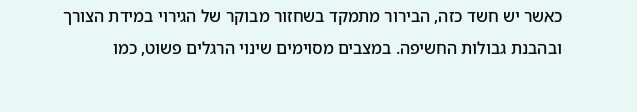כאשר יש חשד כזה, הבירור מתמקד בשחזור מבוקר של הגירוי במידת הצורך ובהבנת גבולות החשיפה. במצבים מסוימים שינוי הרגלים פשוט, כמו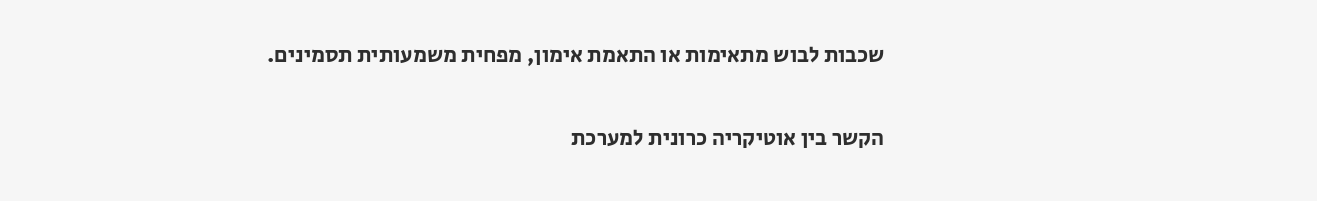שכבות לבוש מתאימות או התאמת אימון, מפחית משמעותית תסמינים.

הקשר בין אוטיקריה כרונית למערכת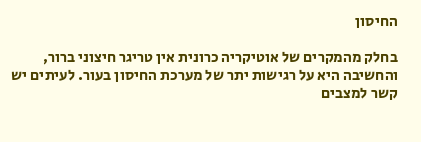החיסון

בחלק מהמקרים של אוטיקריה כרונית אין טריגר חיצוני ברור, והחשיבה היא על רגישות יתר של מערכת החיסון בעור. לעיתים יש קשר למצבים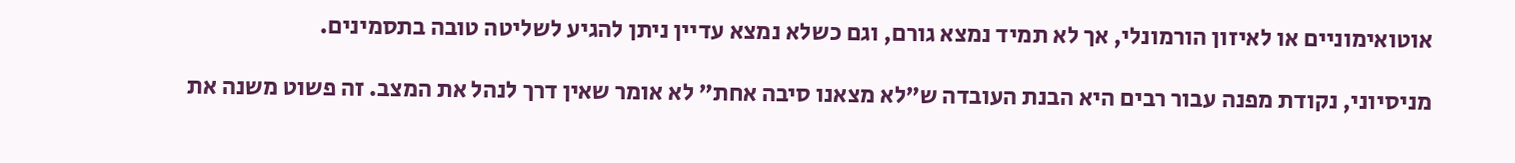אוטואימוניים או לאיזון הורמונלי, אך לא תמיד נמצא גורם, וגם כשלא נמצא עדיין ניתן להגיע לשליטה טובה בתסמינים.

מניסיוני, נקודת מפנה עבור רבים היא הבנת העובדה ש”לא מצאנו סיבה אחת” לא אומר שאין דרך לנהל את המצב. זה פשוט משנה את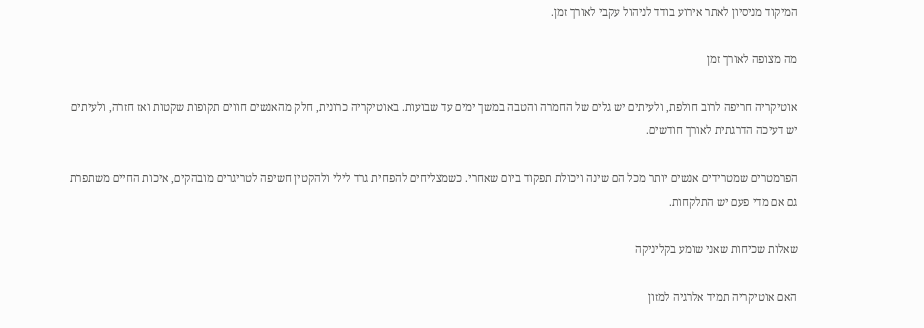המיקוד מניסיון לאתר אירוע בודד לניהול עקבי לאורך זמן.

מה מצופה לאורך זמן

אוטיקריה חריפה לרוב חולפת, ולעיתים יש גלים של החמרה והטבה במשך ימים עד שבועות. באוטיקריה כרונית, חלק מהאנשים חווים תקופות שקטות ואז חזרה, ולעיתים יש דעיכה הדרגתית לאורך חודשים.

הפרמטרים שמטרידים אנשים יותר מכל הם שינה ויכולת תפקוד ביום שאחרי. כשמצליחים להפחית גרד לילי ולהקטין חשיפה לטריגרים מובהקים, איכות החיים משתפרת גם אם מדי פעם יש התלקחות.

שאלות שכיחות שאני שומע בקליניקה

האם אוטיקריה תמיד אלרגיה למזון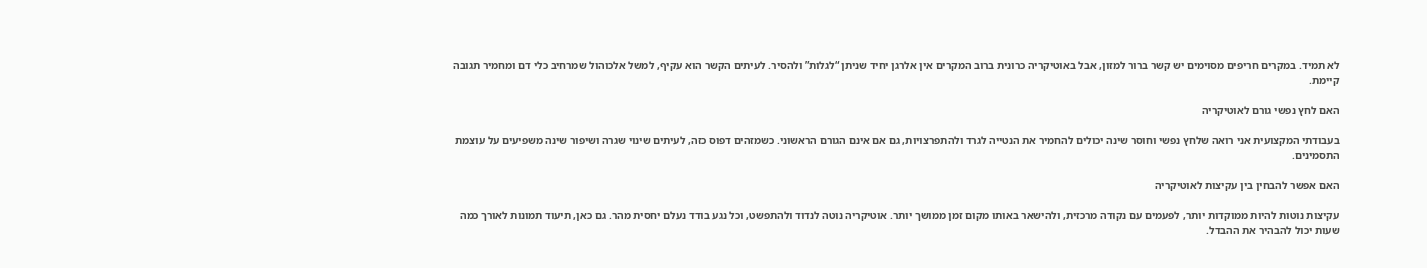לא תמיד. במקרים חריפים מסוימים יש קשר ברור למזון, אבל באוטיקריה כרונית ברוב המקרים אין אלרגן יחיד שניתן “לגלות” ולהסיר. לעיתים הקשר הוא עקיף, למשל אלכוהול שמרחיב כלי דם ומחמיר תגובה קיימת.

האם לחץ נפשי גורם לאוטיקריה

בעבודתי המקצועית אני רואה שלחץ נפשי וחוסר שינה יכולים להחמיר את הנטייה לגרד ולהתפרצויות, גם אם אינם הגורם הראשוני. כשמזהים דפוס כזה, לעיתים שינוי שגרה ושיפור שינה משפיעים על עוצמת התסמינים.

האם אפשר להבחין בין עקיצות לאוטיקריה

עקיצות נוטות להיות ממוקדות יותר, לפעמים עם נקודה מרכזית, ולהישאר באותו מקום זמן ממושך יותר. אוטיקריה נוטה לנדוד ולהתפשט, וכל נגע בודד נעלם יחסית מהר. גם כאן, תיעוד תמונות לאורך כמה שעות יכול להבהיר את ההבדל.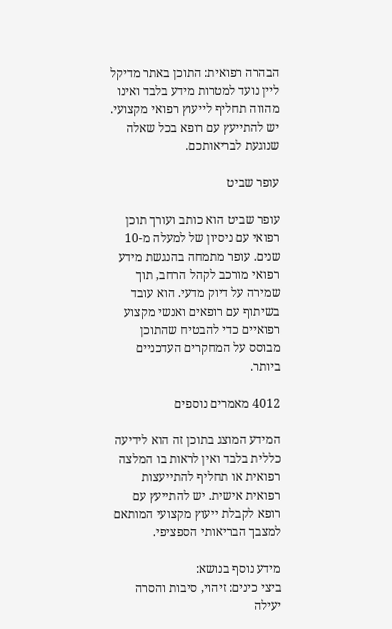הבהרה רפואית: התוכן באתר מדיקל ליין נועד למטרות מידע בלבד ואינו מהווה תחליף לייעוץ רפואי מקצועי. יש להתייעץ עם רופא בכל שאלה שנוגעת לבריאותכם.

עופר שביט

עופר שביט הוא כותב ועורך תוכן רפואי עם ניסיון של למעלה מ-10 שנים. עופר מתמחה בהנגשת מידע רפואי מורכב לקהל הרחב, תוך שמירה על דיוק מדעי. הוא עובד בשיתוף עם רופאים ואנשי מקצוע רפואיים כדי להבטיח שהתוכן מבוסס על המחקרים העדכניים ביותר.

4012 מאמרים נוספים

המידע המוצג בתוכן זה הוא לידיעה כללית בלבד ואין לראות בו המלצה רפואית או תחליף להתייעצות רפואית אישית. יש להתייעץ עם רופא לקבלת ייעוץ מקצועי המותאם למצבך הבריאותי הספציפי.

מידע נוסף בנושא:
ביצי כינים: זיהוי, סיבות והסרה יעילה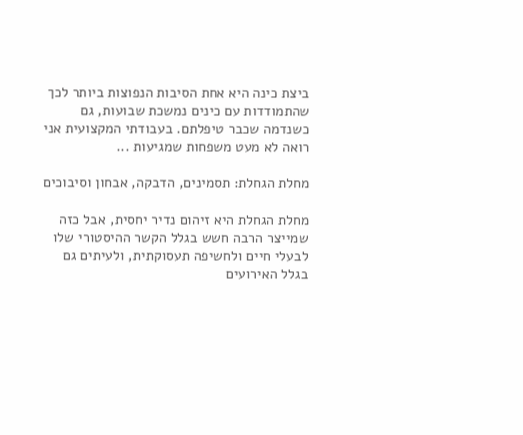ביצת כינה היא אחת הסיבות הנפוצות ביותר לכך שהתמודדות עם כינים נמשכת שבועות, גם כשנדמה שכבר טיפלתם. בעבודתי המקצועית אני רואה לא מעט משפחות שמגיעות ...

מחלת הגחלת: תסמינים, הדבקה, אבחון וסיבוכים

מחלת הגחלת היא זיהום נדיר יחסית, אבל כזה שמייצר הרבה חשש בגלל הקשר ההיסטורי שלו לבעלי חיים ולחשיפה תעסוקתית, ולעיתים גם בגלל האירועים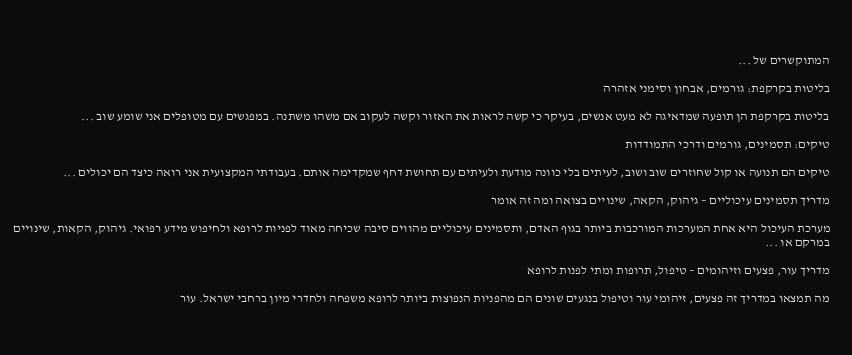המתוקשרים של ...

בליטות בקרקפת: גורמים, אבחון וסימני אזהרה

בליטות בקרקפת הן תופעה שמדאיגה לא מעט אנשים, בעיקר כי קשה לראות את האזור וקשה לעקוב אם משהו משתנה. במפגשים עם מטופלים אני שומע שוב ...

טיקים: תסמינים, גורמים ודרכי התמודדות

טיקים הם תנועה או קול שחוזרים שוב ושוב, לעיתים בלי כוונה מודעת ולעיתים עם תחושת דחף שמקדימה אותם. בעבודתי המקצועית אני רואה כיצד הם יכולים ...

מדריך תסמינים עיכוליים – גיהוק, הקאה, שינויים בצואה ומה זה אומר

מערכת העיכול היא אחת המערכות המורכבות ביותר בגוף האדם, ותסמינים עיכוליים מהווים סיבה שכיחה מאוד לפניות לרופא ולחיפוש מידע רפואי. גיהוק, הקאות, שינויים במרקם או ...

מדריך עור, פצעים וזיהומים – טיפול, תרופות ומתי לפנות לרופא

מה תמצאו במדריך זה פצעים, זיהומי עור וטיפול בנגעים שונים הם מהפניות הנפוצות ביותר לרופא משפחה ולחדרי מיון ברחבי ישראל. עור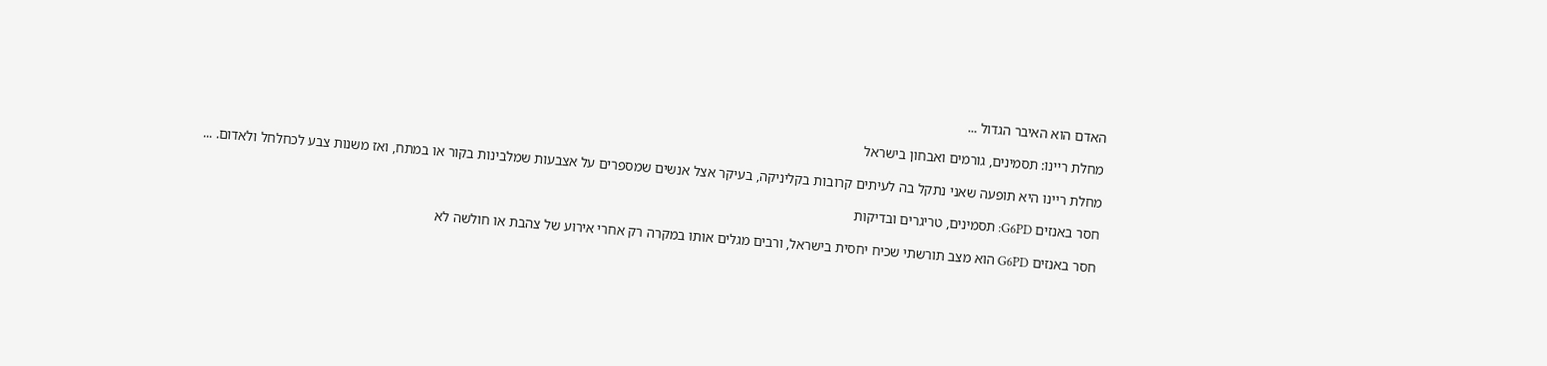האדם הוא האיבר הגדול ...

מחלת ריינו: תסמינים, גורמים ואבחון בישראל

מחלת ריינו היא תופעה שאני נתקל בה לעיתים קרובות בקליניקה, בעיקר אצל אנשים שמספרים על אצבעות שמלבינות בקור או במתח, ואז משנות צבע לכחלחל ולאדום. ...

חסר באנזים G6PD: תסמינים, טריגרים ובדיקות

חסר באנזים G6PD הוא מצב תורשתי שכיח יחסית בישראל, ורבים מגלים אותו במקרה רק אחרי אירוע של צהבת או חולשה לא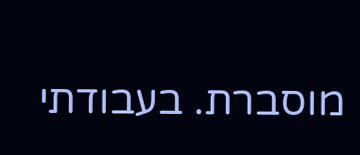מוסברת. בעבודתי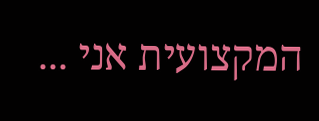המקצועית אני ...